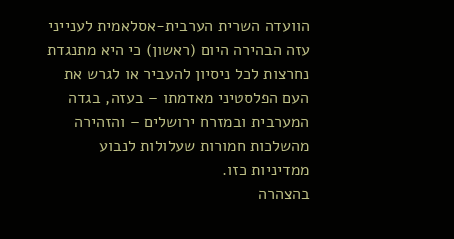הוועדה השרית הערבית-אסלאמית לענייני עזה הבהירה היום (ראשון) כי היא מתנגדת נחרצות לכל ניסיון להעביר או לגרש את העם הפלסטיני מאדמתו – בעזה, בגדה המערבית ובמזרח ירושלים – והזהירה מהשלכות חמורות שעלולות לנבוע ממדיניות כזו.
בהצהרה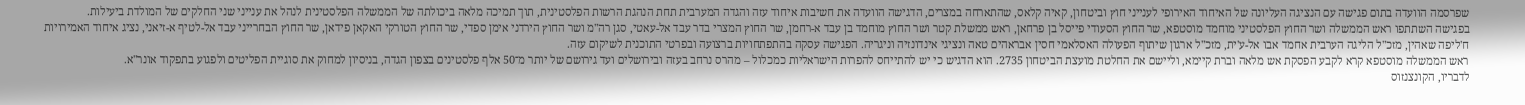שפרסמה הוועדה בתום פגישה עם הנציגה העליונה של האיחוד האירופי לענייני חוץ וביטחון, קאיה קלאס, שהתארחה במצרים, הדגישה הוועדה את חשיבות איחוד עזה והגדה המערבית תחת הנהגת הרשות הפלסטינית, תוך תמיכה מלאה ביכולתה של הממשלה הפלסטינית לנהל את ענייני שני החלקים של המולדת ביעילות.
בפגישה השתתפו ראש הממשלה ושר החוץ הפלסטיני מוחמד מוסטפא, שר החוץ הסעודי פייסל בן פרחאן, ראש ממשלת קטר ושר החוץ מוחמד בן עבד א-רחמן, שר החוץ המצרי בדר עבד אל-עאטי, סגן רה"מ ושר החוץ הירדני אימן ספדי, שר החוץ הטורקי האקאן פידאן, שר החוץ הבחרייני עבד אל-לטיף א-זיאני, נציג איחוד האמירויות ח'ליפה שאהין, מזכ"ל הליגה הערבית אחמד אבו אל-ע'ית, מזכ"ל ארגון שיתוף הפעולה האסלאמי חסין אבראהים טאה ונציגי אינדונזיה וניגריה. הפגישה עסקה בהתפתחויות ברצועה ובפרטי התוכנית לשיקום עזה.
ראש הממשלה מוסטפא קרא לקבע הפסקת אש מלאה וברת קיימא, וליישם את החלטת מועצת הביטחון 2735. הוא הדגיש כי יש להתייחס להפרות הישראליות כמכלול – מהרס נרחב בעזה ובירושלים ועד גירושם של יותר מ־50 אלף פלסטינים בצפון הגדה, בניסיון למחוק את סוגיית הפליטים ולפגוע בתפקוד אונר"א.
לדבריו, הקונצנזוס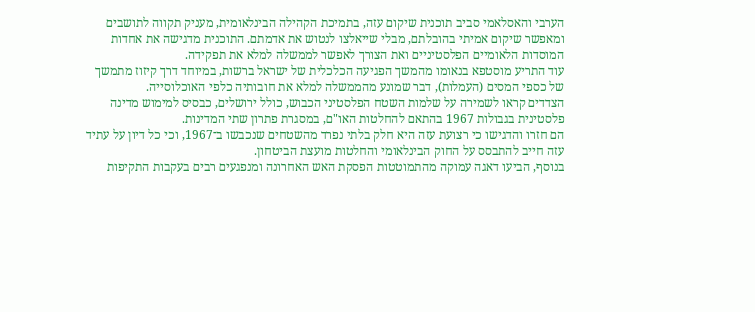הערבי והאסלאמי סביב תוכנית שיקום עזה, בתמיכת הקהילה הבינלאומית, מעניק תקווה לתושבים ומאפשר שיקום אמיתי בהובלתם, מבלי שייאלצו לנטוש את אדמתם. התוכנית מדגישה את אחדות המוסדות הלאומיים הפלסטיניים ואת הצורך לאפשר לממשלה למלא את תפקידה.
עוד התריע מוסטפא בנאומו מהמשך הפגיעה הכלכלית של ישראל ברשות, במיוחד דרך קיזוז מתמשך של כספי המסים (העמלות), דבר שמונע מהממשלה למלא את חובותיה כלפי האוכלוסייה.
הצדדים קראו לשמירה על שלמות השטח הפלסטיני הכבוש, כולל ירושלים, כבסיס למימוש מדינה פלסטינית בגבולות 1967 בהתאם להחלטות האו"ם, במסגרת פתרון שתי המדינות.
הם חזרו והדגישו כי רצועת עזה היא חלק בלתי נפרד מהשטחים שנכבשו ב־1967, וכי כל דיון על עתיד עזה חייב להתבסס על החוק הבינלאומי והחלטות מועצת הביטחון.
בנוסף, הביעו דאגה עמוקה מהתמוטטות הפסקת האש האחרונה ומנפגעים רבים בעקבות התקיפות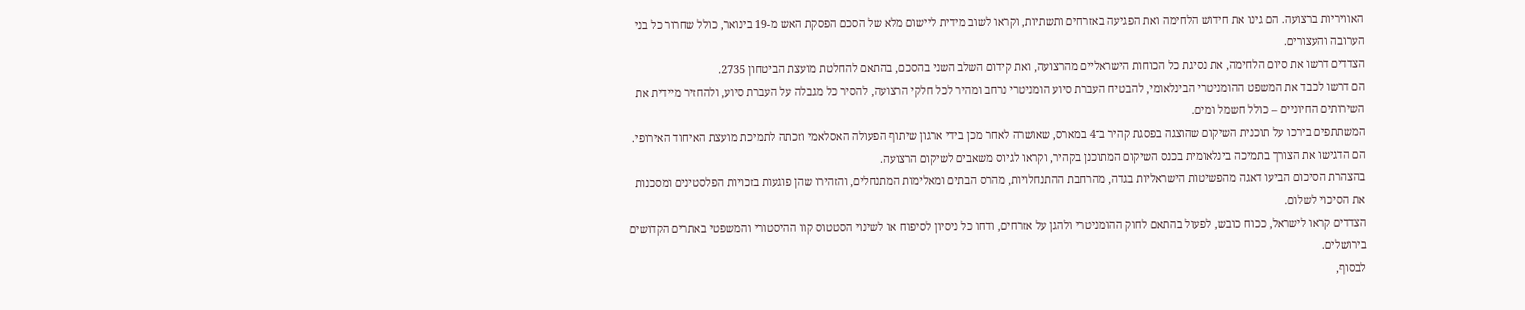האוויריות ברצועה. הם גינו את חידוש הלחימה ואת הפגיעה באזרחים ותשתיות, וקראו לשוב מידית ליישום מלא של הסכם הפסקת האש מ-19 בינואר, כולל שחרור כל בני הערובה והעצורים.
הצדדים דרשו את סיום הלחימה, את נסיגת כל הכוחות הישראליים מהרצועה, ואת קידום השלב השני בהסכם, בהתאם להחלטת מועצת הביטחון 2735.
הם דרשו לכבד את המשפט ההומניטרי הבינלאומי, להבטיח העברת סיוע הומניטרי נרחב ומהיר לכל חלקי הרצועה, להסיר כל מגבלה על העברת סיוע, ולהחזיר מיידית את השירותים החיוניים – כולל חשמל ומים.
המשתתפים בירכו על תוכנית השיקום שהוצגה בפסגת קהיר ב־4 במארס, שאושרה לאחר מכן בידי ארגון שיתוף הפעולה האסלאמי וזכתה לתמיכת מועצת האיחוד האירופי. הם הדגישו את הצורך בתמיכה בינלאומית בכנס השיקום המתוכנן בקהיר, וקראו לגיוס משאבים לשיקום הרצועה.
בהצהרת הסיכום הביעו דאגה מהפשיטות הישראליות בגדה, מהרחבת ההתנחלויות, מהרס הבתים ומאלימות המתנחלים, והזהירו שהן פוגעות בזכויות הפלסטינים ומסכנות את הסיכוי לשלום.
הצדדים קראו לישראל, ככוח כובש, לפעול בהתאם לחוק ההומניטרי ולהגן על אזרחים, ודחו כל ניסיון לסיפוח או לשינוי הסטטוס קוו ההיסטורי והמשפטי באתרים הקדושים בירושלים.
לבסוף,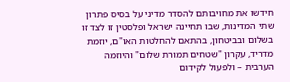חידשו את מחויבותם להסדר מדיני על בסיס פתרון שתי המדינות, שבו תחיינה ישראל ופלסטין זו לצד זו בשלום ובביטחון, בהתאם להחלטות האו"ם, יוזמת מדריד, עקרון "שטחים תמורת שלום" והיוזמה הערבית – ולפעול לקידום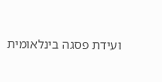ועידת פסגה בינלאומית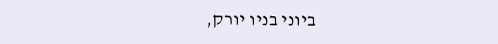ביוני בניו יורק,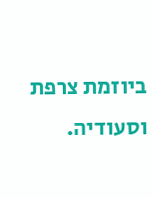ביוזמת צרפת וסעודיה.